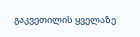გაკვეთილის ყველაზე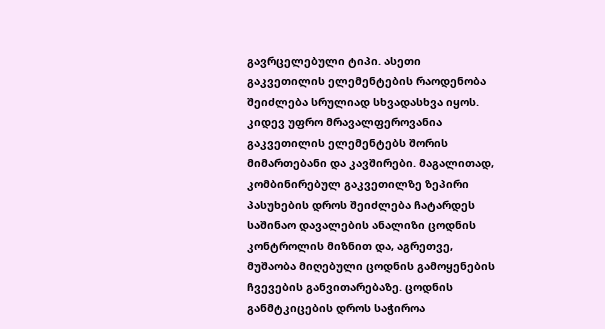გავრცელებული ტიპი. ასეთი გაკვეთილის ელემენტების რაოდენობა შეიძლება სრულიად სხვადასხვა იყოს. კიდევ უფრო მრავალფეროვანია გაკვეთილის ელემენტებს შორის მიმართებანი და კავშირები. მაგალითად, კომბინირებულ გაკვეთილზე ზეპირი პასუხების დროს შეიძლება ჩატარდეს საშინაო დავალების ანალიზი ცოდნის კონტროლის მიზნით და, აგრეთვე, მუშაობა მიღებული ცოდნის გამოყენების ჩვევების განვითარებაზე. ცოდნის განმტკიცების დროს საჭიროა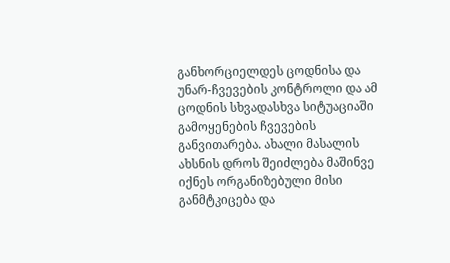განხორციელდეს ცოდნისა და უნარ-ჩვევების კონტროლი და ამ ცოდნის სხვადასხვა სიტუაციაში გამოყენების ჩვევების განვითარება. ახალი მასალის ახსნის დროს შეიძლება მაშინვე იქნეს ორგანიზებული მისი განმტკიცება და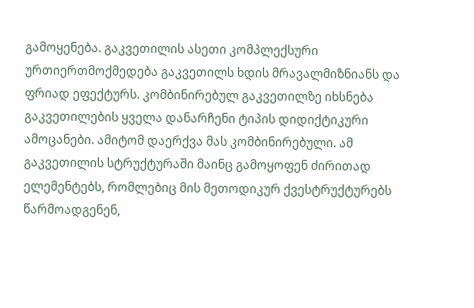გამოყენება. გაკვეთილის ასეთი კომპლექსური ურთიერთმოქმედება გაკვეთილს ხდის მრავალმიზნიანს და ფრიად ეფექტურს. კომბინირებულ გაკვეთილზე იხსნება გაკვეთილების ყველა დანარჩენი ტიპის დიდიქტიკური ამოცანები. ამიტომ დაერქვა მას კომბინირებული. ამ გაკვეთილის სტრუქტურაში მაინც გამოყოფენ ძირითად ელემენტებს, რომლებიც მის მეთოდიკურ ქვესტრუქტურებს წარმოადგენენ,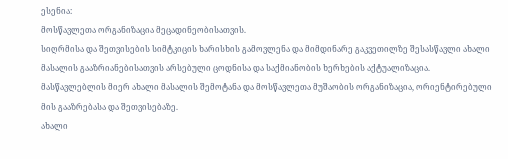ესენია:
მოსწავლეთა ორგანიზაცია მეცადინეობისათვის.
სიღრმისა და შეთვისების სიმტკიცის ხარისხის გამოვლენა და მიმდინარე გაკვეთილზე შესასწავლი ახალი მასალის გააზრიანებისათვის არსებული ცოდნისა და საქმიანობის ხერხების აქტუალიზაცია.
მასწავლებლის მიერ ახალი მასალის შემოტანა და მოსწავლეთა მუშაობის ორგანიზაცია, ორიენტირებული მის გააზრებასა და შეთვისებაზე.
ახალი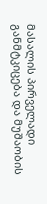მასალის პირველადი განმტკიცება და მუშაობის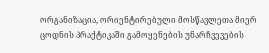ორგანიზაცია, ორიენტირებული მოსწავლეთა მიერ ცოდნის პრაქტიკაში გამოყენების უნარჩვევების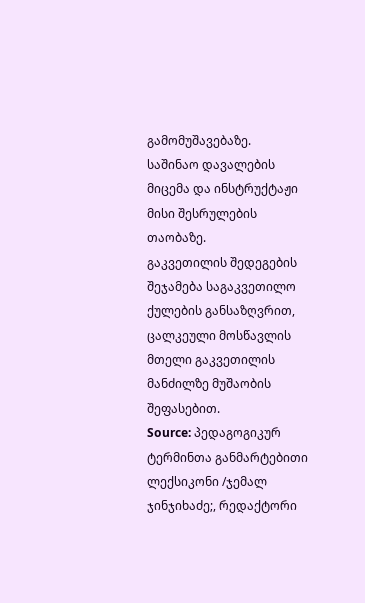გამომუშავებაზე.
საშინაო დავალების მიცემა და ინსტრუქტაჟი მისი შესრულების თაობაზე.
გაკვეთილის შედეგების შეჯამება საგაკვეთილო ქულების განსაზღვრით, ცალკეული მოსწავლის მთელი გაკვეთილის მანძილზე მუშაობის შეფასებით.
Source: პედაგოგიკურ ტერმინთა განმარტებითი ლექსიკონი /ჯემალ ჯინჯიხაძე;, რედაქტორი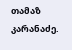თამაზ კარანაძე.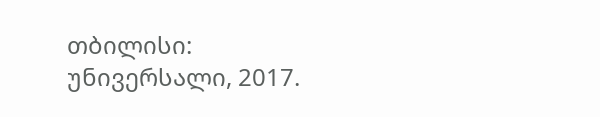თბილისი: უნივერსალი, 2017.